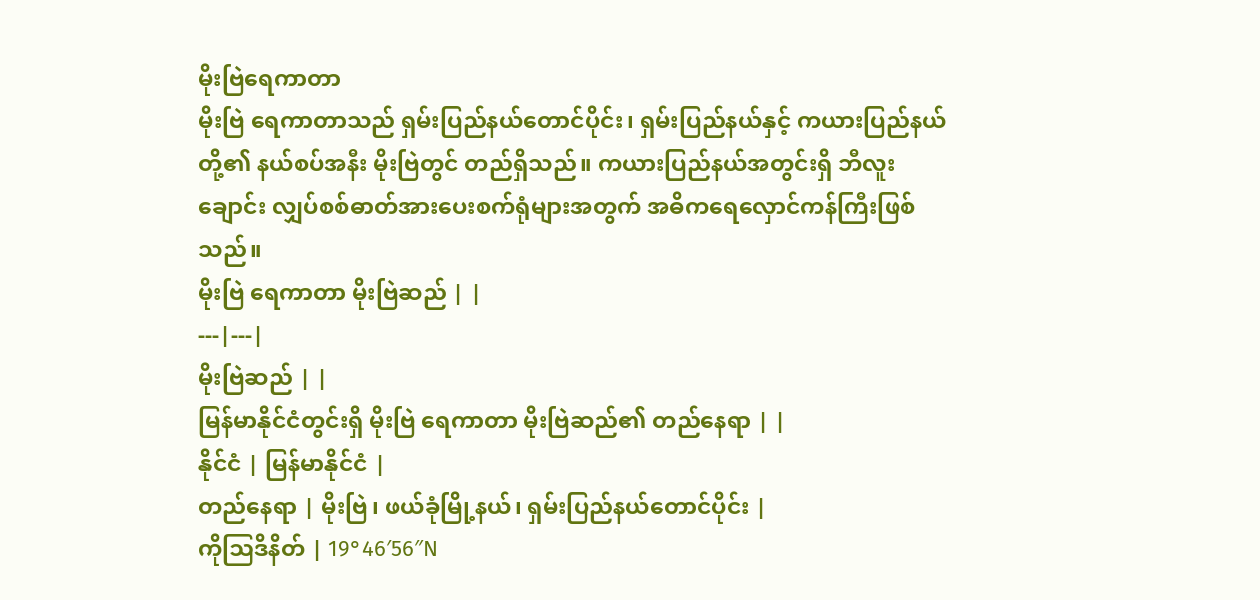မိုးဗြဲရေကာတာ
မိုးဗြဲ ရေကာတာသည် ရှမ်းပြည်နယ်တောင်ပိုင်း၊ ရှမ်းပြည်နယ်နှင့် ကယားပြည်နယ်တို့၏ နယ်စပ်အနီး မိုးဗြဲတွင် တည်ရှိသည်။ ကယားပြည်နယ်အတွင်းရှိ ဘီလူးချောင်း လျှပ်စစ်ဓာတ်အားပေးစက်ရုံများအတွက် အဓိကရေလှောင်ကန်ကြီးဖြစ်သည်။
မိုးဗြဲ ရေကာတာ မိုးဗြဲဆည် | |
---|---|
မိုးဗြဲဆည် | |
မြန်မာနိုင်ငံတွင်းရှိ မိုးဗြဲ ရေကာတာ မိုးဗြဲဆည်၏ တည်နေရာ | |
နိုင်ငံ | မြန်မာနိုင်ငံ |
တည်နေရာ | မိုးဗြဲ၊ ဖယ်ခုံမြို့နယ်၊ ရှမ်းပြည်နယ်တောင်ပိုင်း |
ကိုဩဒိနိတ် | 19°46′56″N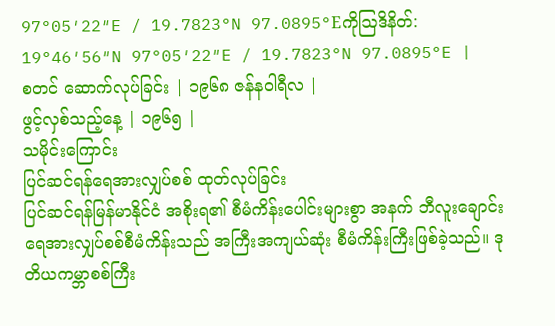97°05′22″E / 19.7823°N 97.0895°Eကိုဩဒိနိတ်: 19°46′56″N 97°05′22″E / 19.7823°N 97.0895°E |
စတင် ဆောက်လုပ်ခြင်း | ၁၉၆၈ ဇန်နဝါရီလ |
ဖွင့်လှစ်သည့်နေ့ | ၁၉၆၅ |
သမိုင်းကြောင်း
ပြင်ဆင်ရန်ရေအားလျှပ်စစ် ထုတ်လုပ်ခြင်း
ပြင်ဆင်ရန်မြန်မာနိုင်ငံ အစိုးရ၏ စီမံကိန်းပေါင်းများစွာ အနက် ဘီလူးချောင်း ရေအားလျှပ်စစ်စီမံကိန်းသည် အကြီးအကျယ်ဆုံး စီမံကိန်းကြီးဖြစ်ခဲ့သည်။ ဒုတိယကမ္ဘာစစ်ကြီး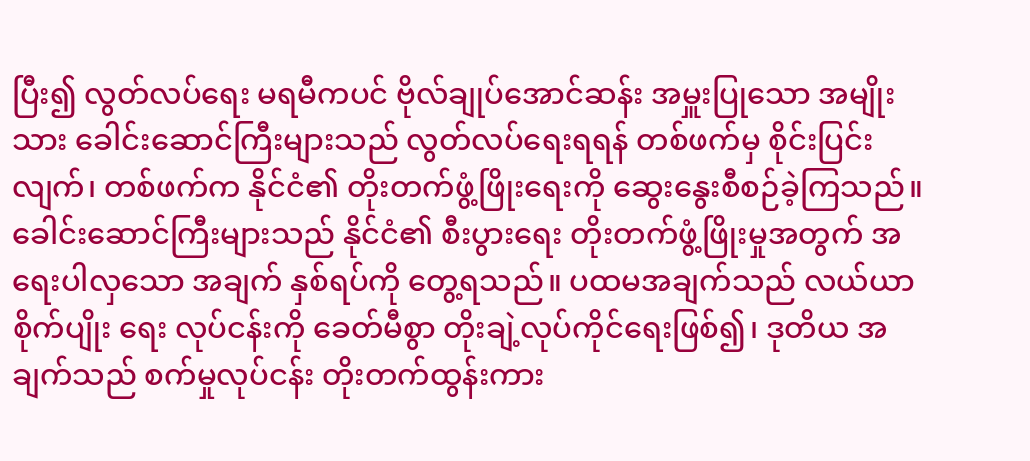ပြီး၍ လွတ်လပ်ရေး မရမီကပင် ဗိုလ်ချုပ်အောင်ဆန်း အမှူးပြုသော အမျိုးသား ခေါင်းဆောင်ကြီးများသည် လွတ်လပ်ရေးရရန် တစ်ဖက်မှ စိုင်းပြင်းလျက်၊ တစ်ဖက်က နိုင်ငံ၏ တိုးတက်ဖွံ့ဖြိုးရေးကို ဆွေးနွေးစီစဉ်ခဲ့ကြသည်။ ခေါင်းဆောင်ကြီးများသည် နိုင်ငံ၏ စီးပွားရေး တိုးတက်ဖွံ့ဖြိုးမှုအတွက် အရေးပါလှသော အချက် နှစ်ရပ်ကို တွေ့ရသည်။ ပထမအချက်သည် လယ်ယာစိုက်ပျိုး ရေး လုပ်ငန်းကို ခေတ်မီစွာ တိုးချဲ့လုပ်ကိုင်ရေးဖြစ်၍၊ ဒုတိယ အချက်သည် စက်မှုလုပ်ငန်း တိုးတက်ထွန်းကား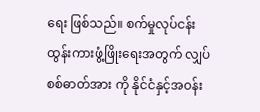ရေး ဖြစ်သည်။ စက်မှုလုပ်ငန်း ထွန်းကားဖွံ့ဖြိုးရေးအတွက် လျှပ်စစ်ဓာတ်အား ကို နိုင်ငံနှင့်အဝန်း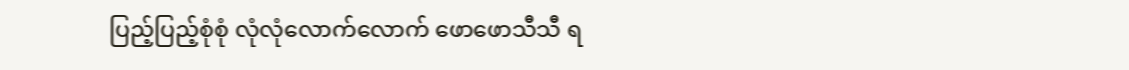ပြည့်ပြည့်စုံစုံ လုံလုံလောက်လောက် ဖောဖောသီသီ ရ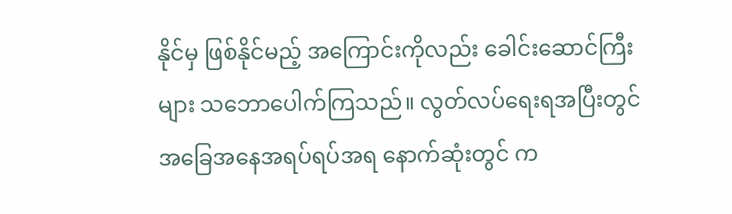နိုင်မှ ဖြစ်နိုင်မည့် အကြောင်းကိုလည်း ခေါင်းဆောင်ကြီးများ သဘောပေါက်ကြသည်။ လွတ်လပ်ရေးရအပြီးတွင် အခြေအနေအရပ်ရပ်အရ နောက်ဆုံးတွင် က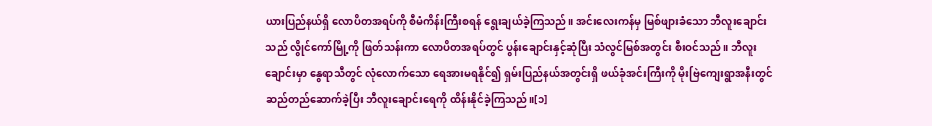ယားပြည်နယ်ရှိ လောပိတအရပ်ကို စီမံကိန်းကြီးစရန် ရွေးချယ်ခဲ့ကြသည်။ အင်းလေးကန်မှ မြစ်ဖျားခံသော ဘီလူးချောင်းသည် လွိုင်ကော်မြို့ကို ဖြတ်သန်းကာ လောပိတအရပ်တွင် ပွန်းချောင်းနှင့်ဆုံပြီး သံလွင်မြစ်အတွင်း စီးဝင်သည်။ ဘီလူးချောင်းမှာ နွေရာသီတွင် လုံလောက်သော ရေအားမရနိုင်၍ ရှမ်းပြည်နယ်အတွင်းရှိ ဖယ်ခုံအင်းကြီးကို မိုးဗြဲကျေးရွာအနီးတွင် ဆည်တည်ဆောက်ခဲ့ပြီး ဘီလူးချောင်းရေကို ထိန်းနိုင်ခဲ့ကြသည်။[၁]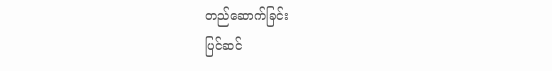တည်ဆောက်ခြင်း
ပြင်ဆင်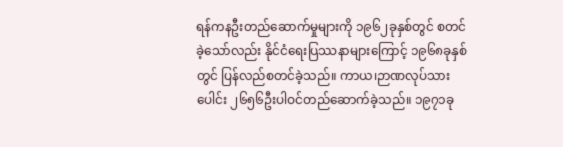ရန်ကနဦးတည်ဆောက်မှုများကို ၁၉၆၂ခုနှစ်တွင် စတင်ခဲ့သော်လည်း နိုင်ငံရေးပြဿနာများကြောင့် ၁၉၆၈ခုနှစ်တွင် ပြန်လည်စတင်ခဲ့သည်။ ကာယ၊ဉာဏလုပ်သားပေါင်း ၂၆၅၆ဦးပါဝင်တည်ဆောက်ခဲ့သည်။ ၁၉၇၁ခု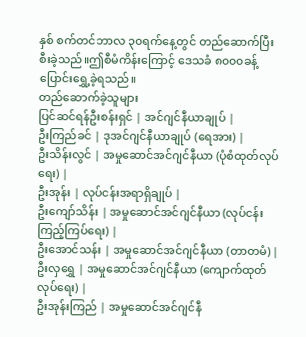နှစ် စက်တင်ဘာလ ၃၀ရက်နေ့တွင် တည်ဆောက်ပြီးစီးခဲ့သည်။ဤစီမံကိန်းကြောင့် ဒေသခံ ၈၀၀၀ခန့် ပြောင်းရွှေ့ခဲ့ရသည်။
တည်ဆောက်ခဲ့သူများ
ပြင်ဆင်ရန်ဦးစန်းရှင် | အင်ဂျင်နီယာချုပ် |
ဦးကြည်ခင် | ဒုအင်ဂျင်နီယာချုပ် (ရေအား) |
ဦးသိန်းလွင် | အမှုဆောင်အင်ဂျင်နီယာ (ပုံစံထုတ်လုပ်ရေး) |
ဦးအုန်း | လုပ်ငန်းအရာရှိချုပ် |
ဦးကျော်သိန်း | အမှုဆောင်အင်ဂျင်နီယာ (လုပ်ငန်းကြည့်ကြပ်ရေး) |
ဦးအောင်သန်း | အမှုဆောင်အင်ဂျင်နီယာ (တာတမံ) |
ဦးလှရွှေ | အမှုဆောင်အင်ဂျင်နီယာ (ကျောက်ထုတ်လုပ်ရေး) |
ဦးအုန်းကြည် | အမှုဆောင်အင်ဂျင်နီ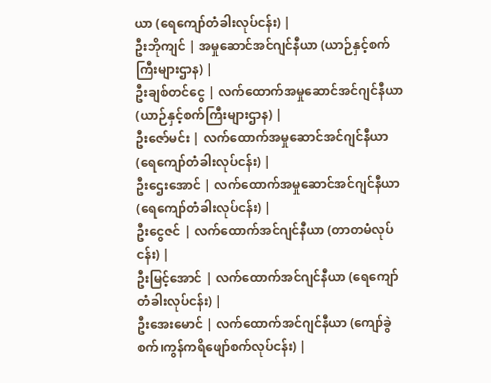ယာ (ရေကျော်တံခါးလုပ်ငန်း) |
ဦးဘိုကျင် | အမှုဆောင်အင်ဂျင်နီယာ (ယာဉ်နှင့်စက်ကြီးများဌာန) |
ဦးချစ်တင်ငွေ | လက်ထောက်အမှုဆောင်အင်ဂျင်နီယာ (ယာဉ်နှင့်စက်ကြီးများဌာန) |
ဦးဇော်မင်း | လက်ထောက်အမှုဆောင်အင်ဂျင်နီယာ (ရေကျော်တံခါးလုပ်ငန်း) |
ဦးဌေးအောင် | လက်ထောက်အမှုဆောင်အင်ဂျင်နီယာ (ရေကျော်တံခါးလုပ်ငန်း) |
ဦးငွေဇင် | လက်ထောက်အင်ဂျင်နီယာ (တာတမံလုပ်ငန်း) |
ဦးမြင့်အောင် | လက်ထောက်အင်ဂျင်နီယာ (ရေကျော်တံခါးလုပ်ငန်း) |
ဦးအေးမောင် | လက်ထောက်အင်ဂျင်နီယာ (ကျော်ခွဲစက်၊ကွန်ကရိဖျော်စက်လုပ်ငန်း) |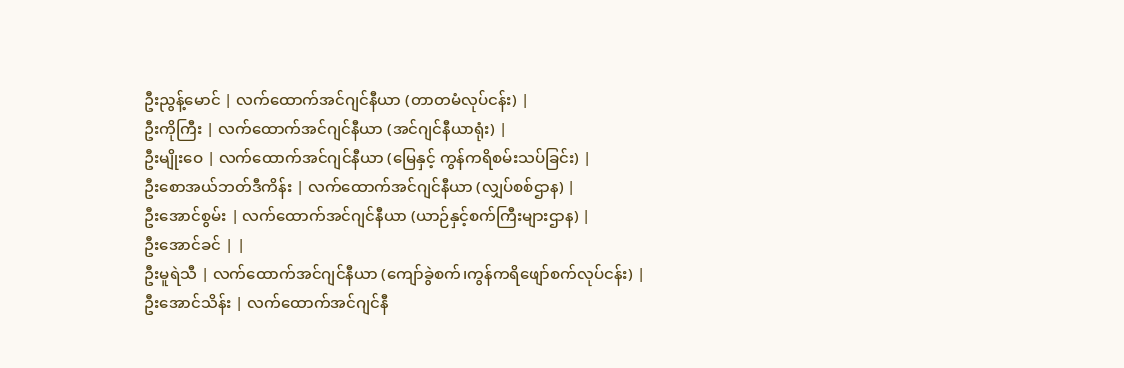ဦးညွန့်မောင် | လက်ထောက်အင်ဂျင်နီယာ (တာတမံလုပ်ငန်း) |
ဦးကိုကြီး | လက်ထောက်အင်ဂျင်နီယာ (အင်ဂျင်နီယာရုံး) |
ဦးမျိုးဝေ | လက်ထောက်အင်ဂျင်နီယာ (မြေနှင့် ကွန်ကရိစမ်းသပ်ခြင်း) |
ဦးစောအယ်ဘတ်ဒီကိန်း | လက်ထောက်အင်ဂျင်နီယာ (လျှပ်စစ်ဌာန) |
ဦးအောင်စွမ်း | လက်ထောက်အင်ဂျင်နီယာ (ယာဉ်နှင့်စက်ကြီးများဌာန) |
ဦးအောင်ခင် | |
ဦးမူရဲသီ | လက်ထောက်အင်ဂျင်နီယာ (ကျော်ခွဲစက်၊ကွန်ကရိဖျော်စက်လုပ်ငန်း) |
ဦးအောင်သိန်း | လက်ထောက်အင်ဂျင်နီ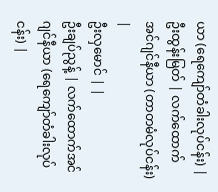ယာ (ရေကျော်တံခါးလုပ်ငန်း) |
ဦးထွန်းမြတ် | လက်ထောက်အင်ဂျင်နီယာ (တာတမံလုပ်ငန်း) |
ဦးလှမောင် | |
ဦးချပ်ညွန့် | လက်ထောက်အင်ဂျင်နီယာ (ရေကျော်တံခါးလုပ်ငန်း) |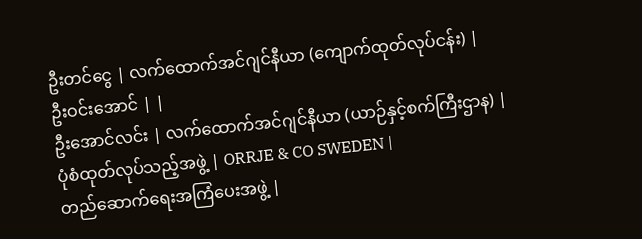ဦးတင်ငွေ | လက်ထောက်အင်ဂျင်နီယာ (ကျောက်ထုတ်လုပ်ငန်း) |
ဦးဝင်းအောင် | |
ဦးအောင်လင်း | လက်ထောက်အင်ဂျင်နီယာ (ယာဉ်နှင့်စက်ကြီးဌာန) |
ပုံစံထုတ်လုပ်သည့်အဖွဲ့ | ORRJE & CO SWEDEN |
တည်ဆောက်ရေးအကြံပေးအဖွဲ့ |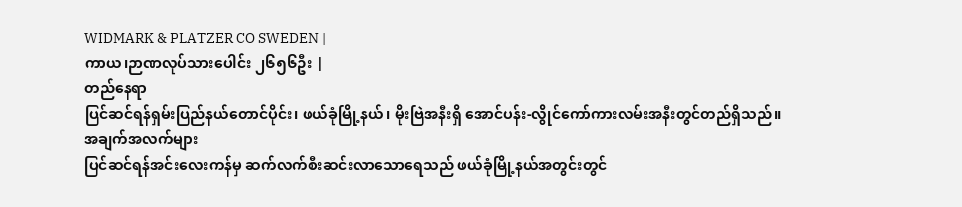WIDMARK & PLATZER CO SWEDEN |
ကာယ၊ဉာဏလုပ်သားပေါင်း ၂၆၅၆ဦး |
တည်နေရာ
ပြင်ဆင်ရန်ရှမ်းပြည်နယ်တောင်ပိုင်း၊ ဖယ်ခုံမြို့နယ်၊ မိုးဗြဲအနီးရှိ အောင်ပန်း-လွိုင်ကော်ကားလမ်းအနီးတွင်တည်ရှိသည်။
အချက်အလက်များ
ပြင်ဆင်ရန်အင်းလေးကန်မှ ဆက်လက်စီးဆင်းလာသောရေသည် ဖယ်ခုံမြို့နယ်အတွင်းတွင်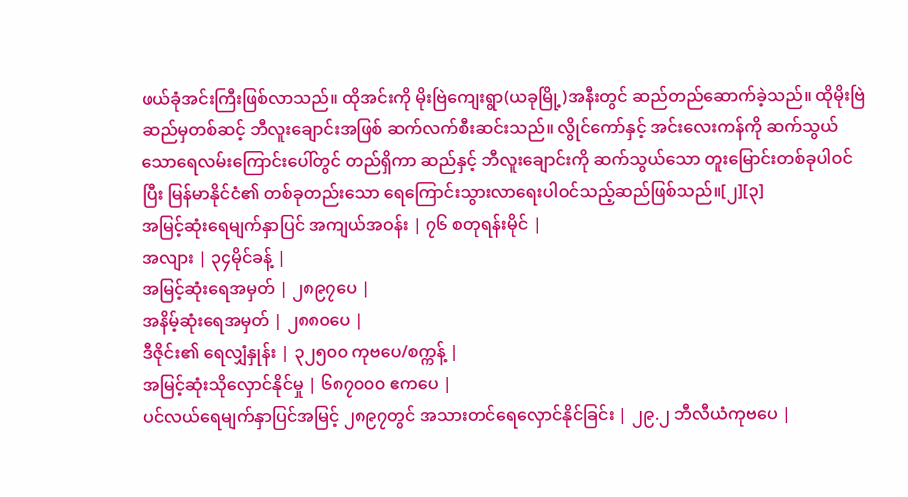ဖယ်ခုံအင်းကြီးဖြစ်လာသည်။ ထိုအင်းကို မိုးဗြဲကျေးရွာ(ယခုမြို့)အနီးတွင် ဆည်တည်ဆောက်ခဲ့သည်။ ထိုမိုးဗြဲဆည်မှတစ်ဆင့် ဘီလူးချောင်းအဖြစ် ဆက်လက်စီးဆင်းသည်။ လွိုင်ကော်နှင့် အင်းလေးကန်ကို ဆက်သွယ်သောရေလမ်းကြောင်းပေါ်တွင် တည်ရှိကာ ဆည်နှင့် ဘီလူးချောင်းကို ဆက်သွယ်သော တူးမြောင်းတစ်ခုပါဝင်ပြီး မြန်မာနိုင်ငံ၏ တစ်ခုတည်းသော ရေကြောင်းသွားလာရေးပါဝင်သည့်ဆည်ဖြစ်သည်။[၂][၃]
အမြင့်ဆုံးရေမျက်နှာပြင် အကျယ်အဝန်း | ၇၆ စတုရန်းမိုင် |
အလျား | ၃၄မိုင်ခန့် |
အမြင့်ဆုံးရေအမှတ် | ၂၈၉၇ပေ |
အနိမ့်ဆုံးရေအမှတ် | ၂၈၈၀ပေ |
ဒီဇိုင်း၏ ရေလျှံနှုန်း | ၃၂၅၀၀ ကုဗပေ/စက္ကန့် |
အမြင့်ဆုံးသိုလှောင်နိုင်မှု | ၆၈၇၀၀၀ ဧကပေ |
ပင်လယ်ရေမျက်နှာပြင်အမြင့် ၂၈၉၇တွင် အသားတင်ရေလှောင်နိုင်ခြင်း | ၂၉.၂ ဘီလီယံကုဗပေ |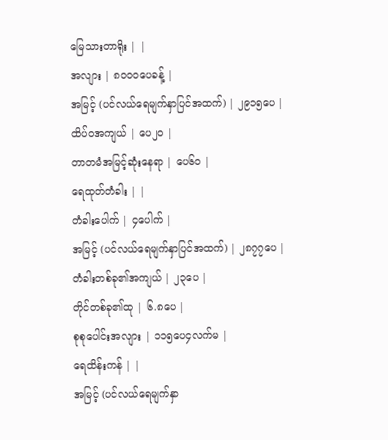မြေသားတာရိုး | |
အလျား | ၈၀၀၀ပေခန့် |
အမြင့် (ပင်လယ်ရေမျက်နှာပြင်အထက်) | ၂၉၁၅ပေ |
ထိပ်ဝအကျယ် | ပေ၂၀ |
တာတမံအမြင့်ဆုံးနေရာ | ပေ၆၀ |
ရေထုတ်တံခါး | |
တံခါးပေါက် | ၄ပေါက် |
အမြင့် (ပင်လယ်ရေမျက်နှာပြင်အထက်) | ၂၈၇၇ပေ |
တံခါးတစ်ခု၏အကျယ် | ၂၃ပေ |
တိုင်တစ်ခု၏ထု | ၆.၈ပေ |
စုစုပေါင်းအလျား | ၁၁၅ပေ၄လက်မ |
ရေထိန်းကန် | |
အမြင့် (ပင်လယ်ရေမျက်နှာ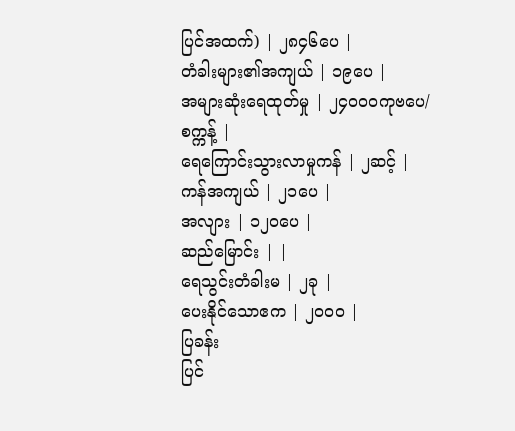ပြင်အထက်) | ၂၈၄၆ပေ |
တံခါးများ၏အကျယ် | ၁၉ပေ |
အများဆုံးရေထုတ်မှု | ၂၄၀၀၀ကုဗပေ/စက္ကန့် |
ရေကြောင်းသွားလာမှုကန် | ၂ဆင့် |
ကန်အကျယ် | ၂၁ပေ |
အလျား | ၁၂၀ပေ |
ဆည်မြောင်း | |
ရေသွင်းတံခါးမ | ၂ခု |
ပေးနိုင်သောဧက | ၂၀၀၀ |
ပြခန်း
ပြင်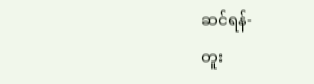ဆင်ရန်-
တူး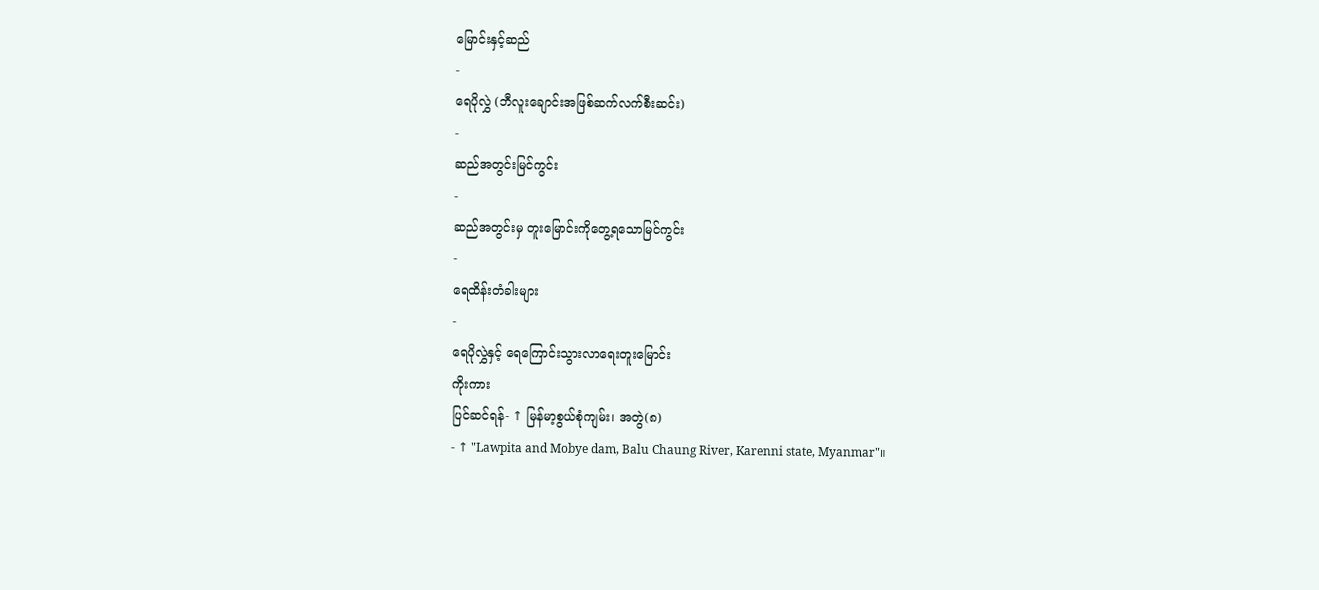မြောင်းနှင့်ဆည်
-
ရေပိုလွှဲ (ဘီလူးချောင်းအဖြစ်ဆက်လက်စီးဆင်း)
-
ဆည်အတွင်းမြင်ကွင်း
-
ဆည်အတွင်းမှ တူးမြောင်းကိုတွေ့ရသောမြင်ကွင်း
-
ရေထိန်းတံခါးများ
-
ရေပိုလွှဲနှင့် ရေကြောင်းသွားလာရေးတူးမြောင်း
ကိုးကား
ပြင်ဆင်ရန်- ↑ မြန်မာ့စွယ်စုံကျမ်း၊ အတွဲ(၈)
- ↑ "Lawpita and Mobye dam, Balu Chaung River, Karenni state, Myanmar"။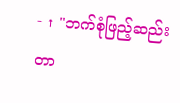- ↑ "ဘက်စုံဖြည့်ဆည်း တာ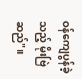ဝန်ကျေပွန်ခဲ့သည့် မိုးဗြဲဆည်"။